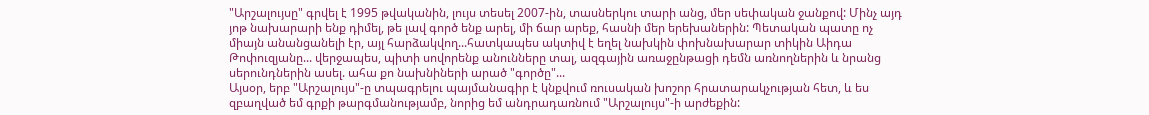"Արշալույսը" գրվել է 1995 թվականին, լույս տեսել 2007-ին, տասներկու տարի անց, մեր սեփական ջանքով: Մինչ այդ յոթ նախարարի ենք դիմել, թե լավ գործ ենք արել, մի ճար արեք, հասնի մեր երեխաներին: Պետական պատը ոչ միայն անանցանելի էր, այլ հարձակվող...հատկապես ակտիվ է եղել նախկին փոխնախարար տիկին Աիդա Թոփուզյանը... վերջապես, պիտի սովորենք անունները տալ, ազգային առաջընթացի դեմն առնողներին և նրանց սերունդներին ասել. ահա քո նախնիների արած "գործը"...
Այսօր, երբ "Արշալույս"-ը տպագրելու պայմանագիր է կնքվում ռուսական խոշոր հրատարակչության հետ, և ես զբաղված եմ գրքի թարգմանությամբ, նորից եմ անդրադառնում "Արշալույս"-ի արժեքին: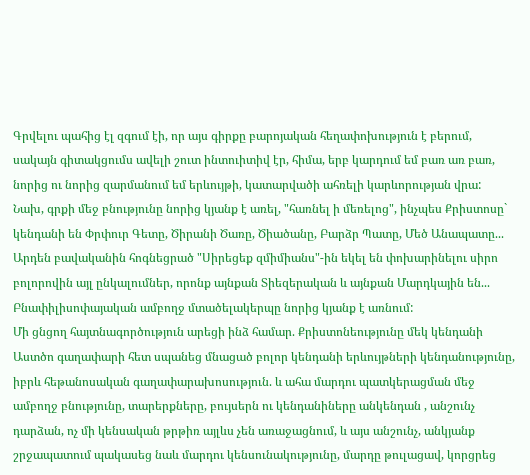Գրվելու պահից էլ զգում էի, որ այս գիրքը բարոյական հեղափոխություն է բերում, սակայն գիտակցումս ավելի շուտ ինտուիտիվ էր, հիմա, երբ կարդում եմ բառ առ բառ, նորից ու նորից զարմանում եմ երևույթի, կատարվածի ահռելի կարևորության վրա:
Նախ, գրքի մեջ բնությունը նորից կյանք է առել, "հառնել ի մեռելոց", ինչպես Քրիստոսը` կենդանի են Փրփուր Գետը, Ծիրանի Ծառը, Ծիածանը, Բարձր Պատը, Մեծ Անապատը...
Արդեն բավականին հոգնեցրած "Սիրեցեք զմիմիանս"-ին եկել են փոխարինելու սիրո բոլորովին այլ ընկալումներ, որոնք այնքան Տիեզերական և այնքան Մարդկային են...
Բնափիլիսոփայական ամբողջ մտածելակերպը նորից կյանք է առնում:
Մի ցնցող հայտնագործություն արեցի ինձ համար. Քրիստոնեությունը մեկ կենդանի Աստծո գաղափարի հետ սպանեց մնացած բոլոր կենդանի երևույթների կենդանությունը, իբրև հեթանոսական գաղափարախոսություն. և ահա մարդու պատկերացման մեջ ամբողջ բնությունը, տարերքները, բույսերն ու կենդանիները անկենդան , անշունչ դարձան, ոչ մի կենսական թրթիռ այլևս չեն առաջացնում, և այս անշունչ, անկյանք շրջապատում պակասեց նաև մարդու կենսունակությունը, մարդը թուլացավ, կորցրեց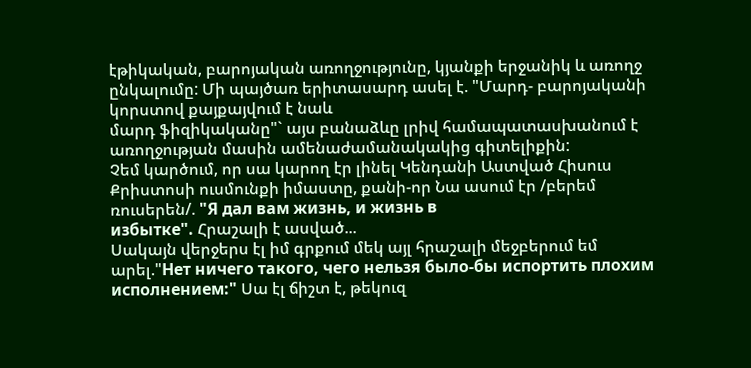էթիկական, բարոյական առողջությունը, կյանքի երջանիկ և առողջ ընկալումը: Մի պայծառ երիտասարդ ասել է. "Մարդ- բարոյականի կորստով քայքայվում է նաև
մարդ ֆիզիկականը"` այս բանաձևը լրիվ համապատասխանում է առողջության մասին ամենաժամանակակից գիտելիքին:
Չեմ կարծում, որ սա կարող էր լինել Կենդանի Աստված Հիսուս Քրիստոսի ուսմունքի իմաստը, քանի-որ Նա ասում էր /բերեմ ռուսերեն/. "Я дал вам жизнь, и жизнь в
избытке". Հրաշալի է ասված...
Սակայն վերջերս էլ իմ գրքում մեկ այլ հրաշալի մեջբերում եմ արել."Нет ничего такого, чего нельзя было-бы испортить плохим исполнением:" Սա էլ ճիշտ է, թեկուզ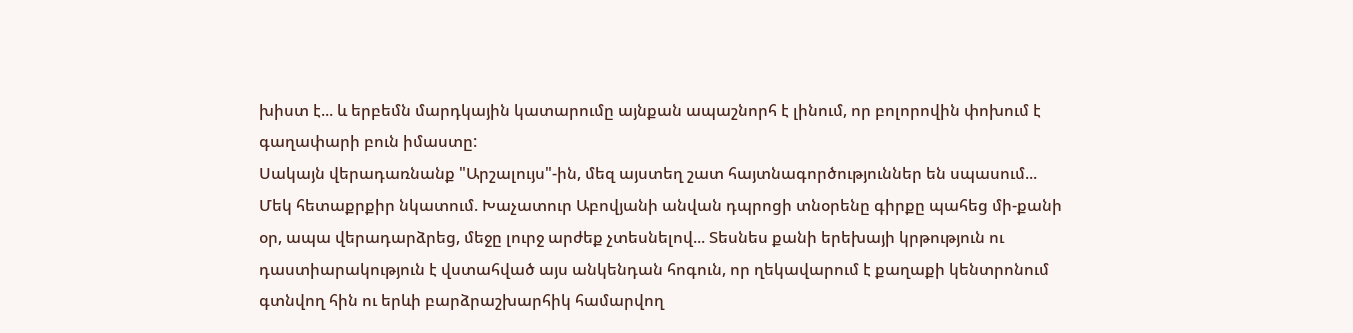խիստ է... և երբեմն մարդկային կատարումը այնքան ապաշնորհ է լինում, որ բոլորովին փոխում է գաղափարի բուն իմաստը:
Սակայն վերադառնանք "Արշալույս"-ին, մեզ այստեղ շատ հայտնագործություններ են սպասում...
Մեկ հետաքրքիր նկատում. Խաչատուր Աբովյանի անվան դպրոցի տնօրենը գիրքը պահեց մի-քանի օր, ապա վերադարձրեց, մեջը լուրջ արժեք չտեսնելով... Տեսնես քանի երեխայի կրթություն ու դաստիարակություն է վստահված այս անկենդան հոգուն, որ ղեկավարում է քաղաքի կենտրոնում գտնվող հին ու երևի բարձրաշխարհիկ համարվող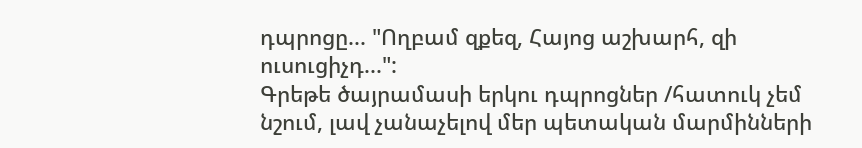դպրոցը... "Ողբամ զքեզ, Հայոց աշխարհ, զի ուսուցիչդ...":
Գրեթե ծայրամասի երկու դպրոցներ /հատուկ չեմ նշում, լավ չանաչելով մեր պետական մարմինների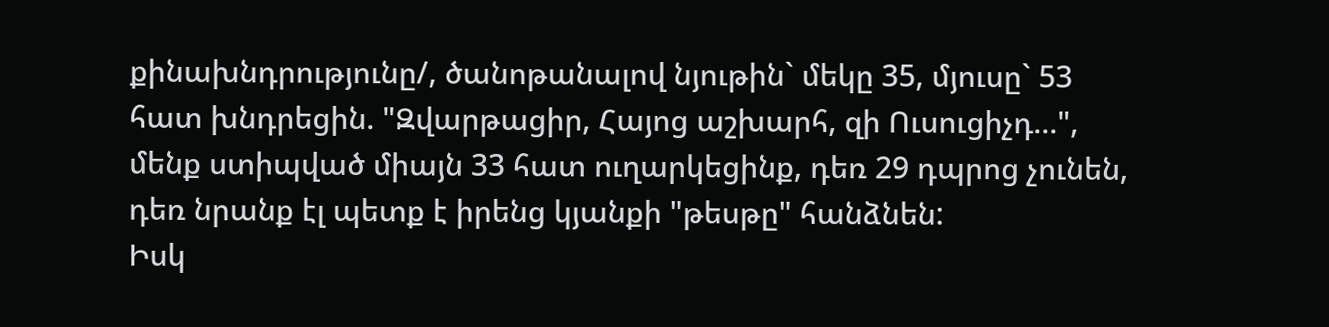քինախնդրությունը/, ծանոթանալով նյութին` մեկը 35, մյուսը` 53 հատ խնդրեցին. "Զվարթացիր, Հայոց աշխարհ, զի Ուսուցիչդ...", մենք ստիպված միայն 33 հատ ուղարկեցինք, դեռ 29 դպրոց չունեն, դեռ նրանք էլ պետք է իրենց կյանքի "թեսթը" հանձնեն:
Իսկ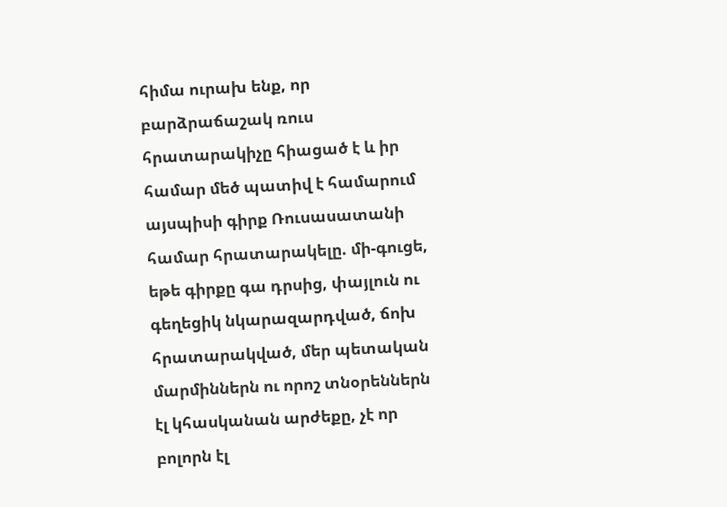հիմա ուրախ ենք, որ բարձրաճաշակ ռուս հրատարակիչը հիացած է և իր համար մեծ պատիվ է համարում այսպիսի գիրք Ռուսասատանի համար հրատարակելը. մի-գուցե, եթե գիրքը գա դրսից, փայլուն ու գեղեցիկ նկարազարդված, ճոխ հրատարակված, մեր պետական մարմիններն ու որոշ տնօրեններն էլ կհասկանան արժեքը, չէ որ բոլորն էլ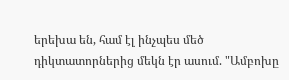երեխա են, համ էլ ինչպես մեծ դիկտատորներից մեկն էր ասում. "Ամբոխը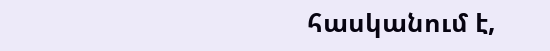հասկանում է,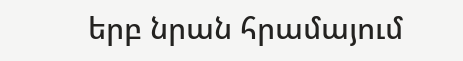երբ նրան հրամայում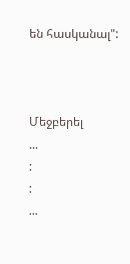են հասկանալ":



Մեջբերել
...
:
:
...